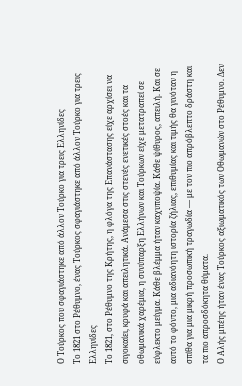Ο Τούρκος που σφαγιάστηκε από άλλον Τούρκο για τρεις Ελληνίδες
Το 1821 στο Ρέθυμνο, ένας Τούρκος σφαγιάστηκε από άλλον Τούρκο για τρεις Ελληνίδες
Το 1821, στο Ρέθυμνο της Κρήτης, η φλόγα της Επανάστασης είχε αρχίσει να σιγοκαίει, κρυφά και απειλητικά. Ανάμεσα στις στενές ενετικές στοές και τα οθωμανικά χαρέμια, η συνύπαρξη Ελλήνων και Τούρκων είχε μετατραπεί σε εύφλεκτο μείγμα. Κάθε βλέμμα ήταν καχυποψία. Κάθε ψίθυρος, απειλή. Και σε αυτό το φόντο, μια αδιανόητη ιστορία ζήλιας, επιθυμίας και τιμής θα γινόταν η σπίθα για μια μικρή προσωπική τραγωδία — με τον πιο απρόβλεπτο δράστη και τα πιο απροσδόκητα θύματα.
Ο Αλής μπέης ήταν ένας Τούρκος αξιωματικός των Οθωμανών στο Ρέθυμνο. Δεν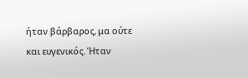ήταν βάρβαρος, μα ούτε και ευγενικός. Ήταν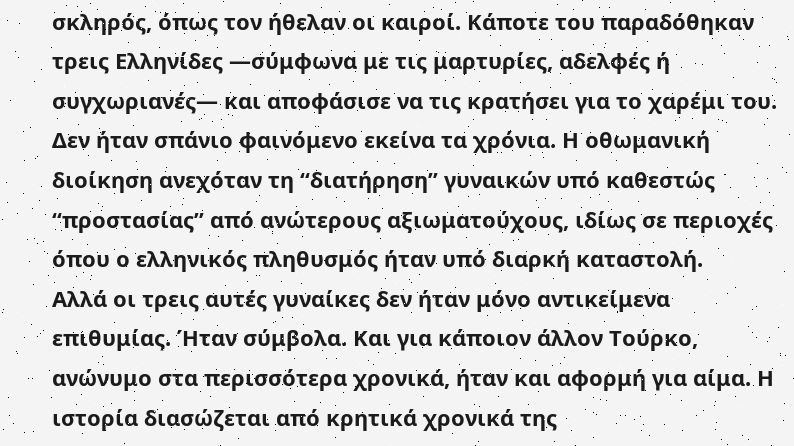σκληρός, όπως τον ήθελαν οι καιροί. Κάποτε του παραδόθηκαν τρεις Ελληνίδες —σύμφωνα με τις μαρτυρίες, αδελφές ή συγχωριανές— και αποφάσισε να τις κρατήσει για το χαρέμι του. Δεν ήταν σπάνιο φαινόμενο εκείνα τα χρόνια. Η οθωμανική διοίκηση ανεχόταν τη “διατήρηση” γυναικών υπό καθεστώς “προστασίας” από ανώτερους αξιωματούχους, ιδίως σε περιοχές όπου ο ελληνικός πληθυσμός ήταν υπό διαρκή καταστολή.
Αλλά οι τρεις αυτές γυναίκες δεν ήταν μόνο αντικείμενα επιθυμίας. Ήταν σύμβολα. Και για κάποιον άλλον Τούρκο, ανώνυμο στα περισσότερα χρονικά, ήταν και αφορμή για αίμα. Η ιστορία διασώζεται από κρητικά χρονικά της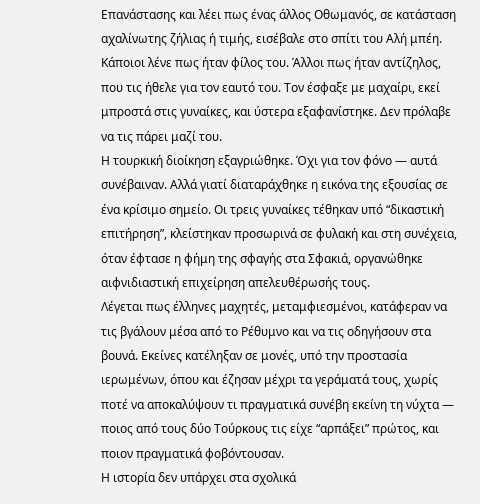Επανάστασης και λέει πως ένας άλλος Οθωμανός, σε κατάσταση αχαλίνωτης ζήλιας ή τιμής, εισέβαλε στο σπίτι του Αλή μπέη. Κάποιοι λένε πως ήταν φίλος του. Άλλοι πως ήταν αντίζηλος, που τις ήθελε για τον εαυτό του. Τον έσφαξε με μαχαίρι, εκεί μπροστά στις γυναίκες, και ύστερα εξαφανίστηκε. Δεν πρόλαβε να τις πάρει μαζί του.
Η τουρκική διοίκηση εξαγριώθηκε. Όχι για τον φόνο — αυτά συνέβαιναν. Αλλά γιατί διαταράχθηκε η εικόνα της εξουσίας σε ένα κρίσιμο σημείο. Οι τρεις γυναίκες τέθηκαν υπό “δικαστική επιτήρηση”, κλείστηκαν προσωρινά σε φυλακή και στη συνέχεια, όταν έφτασε η φήμη της σφαγής στα Σφακιά, οργανώθηκε αιφνιδιαστική επιχείρηση απελευθέρωσής τους.
Λέγεται πως έλληνες μαχητές, μεταμφιεσμένοι, κατάφεραν να τις βγάλουν μέσα από το Ρέθυμνο και να τις οδηγήσουν στα βουνά. Εκείνες κατέληξαν σε μονές, υπό την προστασία ιερωμένων, όπου και έζησαν μέχρι τα γεράματά τους, χωρίς ποτέ να αποκαλύψουν τι πραγματικά συνέβη εκείνη τη νύχτα — ποιος από τους δύο Τούρκους τις είχε “αρπάξει” πρώτος, και ποιον πραγματικά φοβόντουσαν.
Η ιστορία δεν υπάρχει στα σχολικά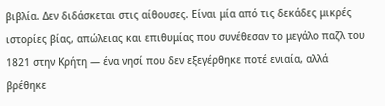βιβλία. Δεν διδάσκεται στις αίθουσες. Είναι μία από τις δεκάδες μικρές ιστορίες βίας, απώλειας και επιθυμίας που συνέθεσαν το μεγάλο παζλ του 1821 στην Κρήτη — ένα νησί που δεν εξεγέρθηκε ποτέ ενιαία, αλλά βρέθηκε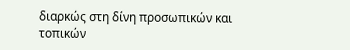διαρκώς στη δίνη προσωπικών και τοπικών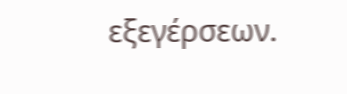εξεγέρσεων.